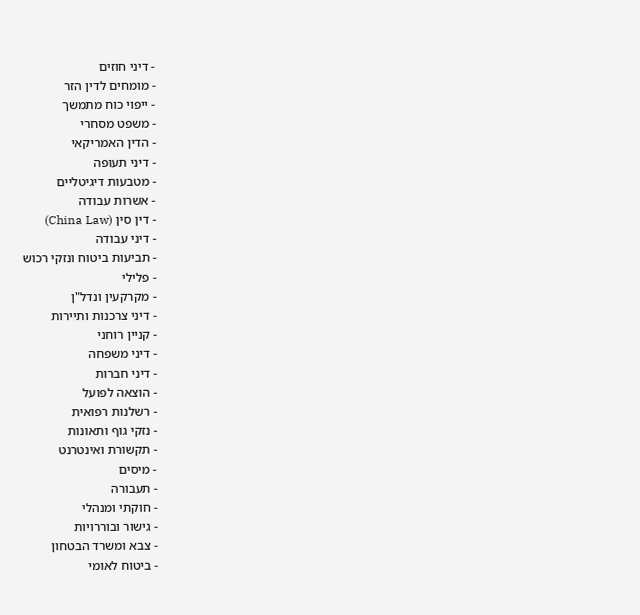- דיני חוזים
- מומחים לדין הזר
- ייפוי כוח מתמשך
- משפט מסחרי
- הדין האמריקאי
- דיני תעופה
- מטבעות דיגיטליים
- אשרות עבודה
- דין סין (China Law)
- דיני עבודה
- תביעות ביטוח ונזקי רכוש
- פלילי
- מקרקעין ונדל"ן
- דיני צרכנות ותיירות
- קניין רוחני
- דיני משפחה
- דיני חברות
- הוצאה לפועל
- רשלנות רפואית
- נזקי גוף ותאונות
- תקשורת ואינטרנט
- מיסים
- תעבורה
- חוקתי ומנהלי
- גישור ובוררויות
- צבא ומשרד הבטחון
- ביטוח לאומי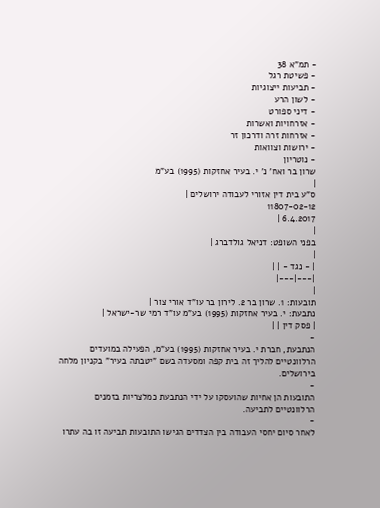- תמ"א 38
- פשיטת רגל
- תביעות ייצוגיות
- לשון הרע
- דיני ספורט
- אזרחויות ואשרות
- אזרחות זרה ודרכון זר
- ירושות וצוואות
- נוטריון
שרון בר ואח' נ' י. בעיר אחזקות (1995) בע"מ
|
ס"ע בית דין אזורי לעבודה ירושלים |
11807-02-12
6.4.2017 |
|
בפני השופט: דניאל גולדברג |
|
| - נגד - | |
|---|---|
|
תובעות: 1. שרון בר 2. לירון בר עו"ד אורי צור |
נתבעת: י. בעיר אחזקות (1995) בע"מ עו"ד רמי שר-ישראל |
| פסק דין | |
-
הנתבעת, חברת י. בעיר אחזקות (1995) בע"מ, הפעילה במועדים הרלוונטיים להליך זה בית קפה ומסעדה בשם "יטבתה בעיר" בקניון מלחה בירושלים.
-
התובעות הן אחיות שהועסקו על ידי הנתבעת כמלצריות בזמנים הרלוונטיים לתביעה.
-
לאחר סיום יחסי העבודה בין הצדדים הגישו התובעות תביעה זו בה עתרו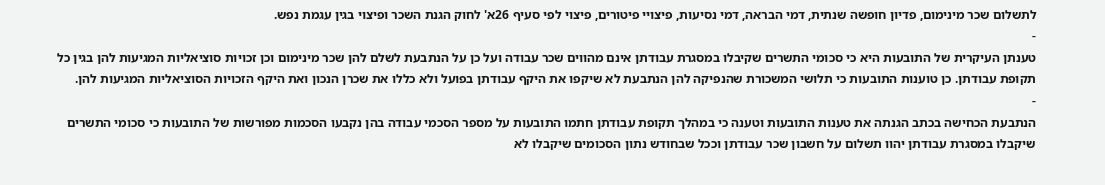לתשלום שכר מינימום, פדיון חופשה שנתית, דמי הבראה, דמי נסיעות, פיצויי פיטורים, פיצוי לפי סעיף 26א' לחוק הגנת השכר ופיצוי בגין עגמת נפש.
-
טענתן העיקרית של התובעות היא כי סכומי התשרים שקיבלו במסגרת עבודתן אינם מהווים שכר עבודה ועל כן על הנתבעת לשלם להן שכר מינימום וכן זכויות סוציאליות המגיעות להן בגין כל תקופת עבודתן. כן טוענות התובעות כי תלושי המשכורת שהנפיקה להן הנתבעת לא שיקפו את היקף עבודתן בפועל ולא כללו את שכרן הנכון ואת היקף הזכויות הסוציאליות המגיעות להן.
-
הנתבעת הכחישה בכתב הגנתה את טענות התובעות וטענה כי במהלך תקופת עבודתן חתמו התובעות על מספר הסכמי עבודה בהן נקבעו הסכמות מפורשות של התובעות כי סכומי התשרים שיקבלו במסגרת עבודתן יהוו תשלום על חשבון שכר עבודתן וככל שבחודש נתון הסכומים שיקבלו לא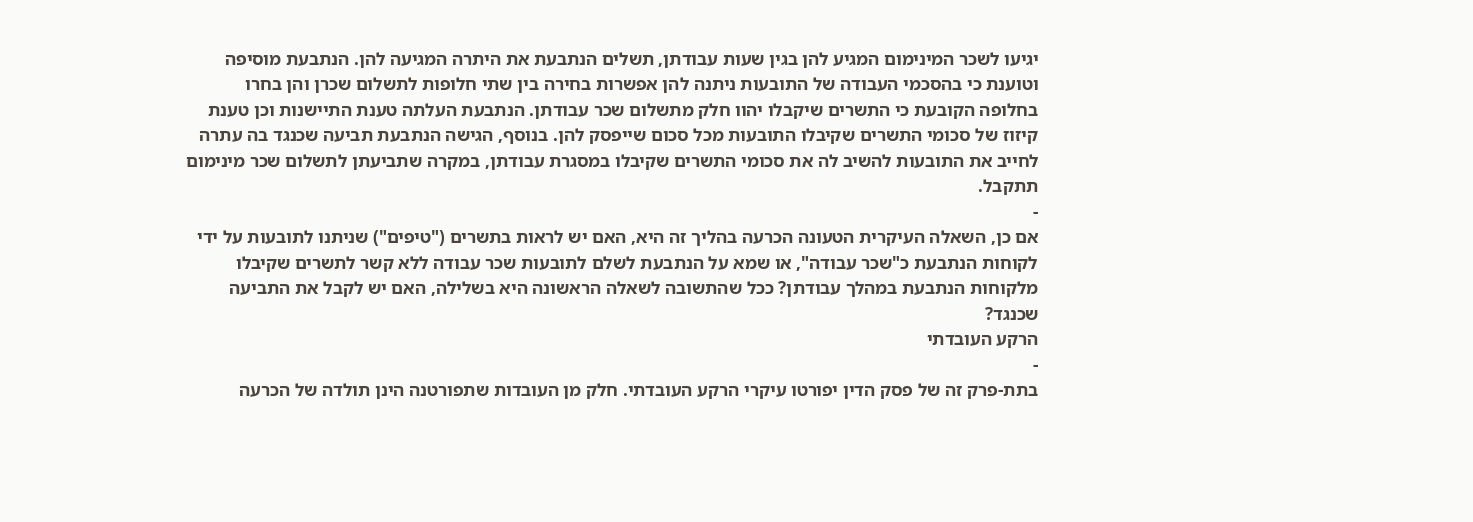יגיעו לשכר המינימום המגיע להן בגין שעות עבודתן, תשלים הנתבעת את היתרה המגיעה להן. הנתבעת מוסיפה וטוענת כי בהסכמי העבודה של התובעות ניתנה להן אפשרות בחירה בין שתי חלופות לתשלום שכרן והן בחרו בחלופה הקובעת כי התשרים שיקבלו יהוו חלק מתשלום שכר עבודתן. הנתבעת העלתה טענת התיישנות וכן טענת קיזוז של סכומי התשרים שקיבלו התובעות מכל סכום שייפסק להן. בנוסף, הגישה הנתבעת תביעה שכנגד בה עתרה לחייב את התובעות להשיב לה את סכומי התשרים שקיבלו במסגרת עבודתן, במקרה שתביעתן לתשלום שכר מינימום תתקבל.
-
אם כן, השאלה העיקרית הטעונה הכרעה בהליך זה היא, האם יש לראות בתשרים ("טיפים") שניתנו לתובעות על ידי לקוחות הנתבעת כ"שכר עבודה", או שמא על הנתבעת לשלם לתובעות שכר עבודה ללא קשר לתשרים שקיבלו מלקוחות הנתבעת במהלך עבודתן? ככל שהתשובה לשאלה הראשונה היא בשלילה, האם יש לקבל את התביעה שכנגד?
הרקע העובדתי
-
בתת-פרק זה של פסק הדין יפורטו עיקרי הרקע העובדתי. חלק מן העובדות שתפורטנה הינן תולדה של הכרעה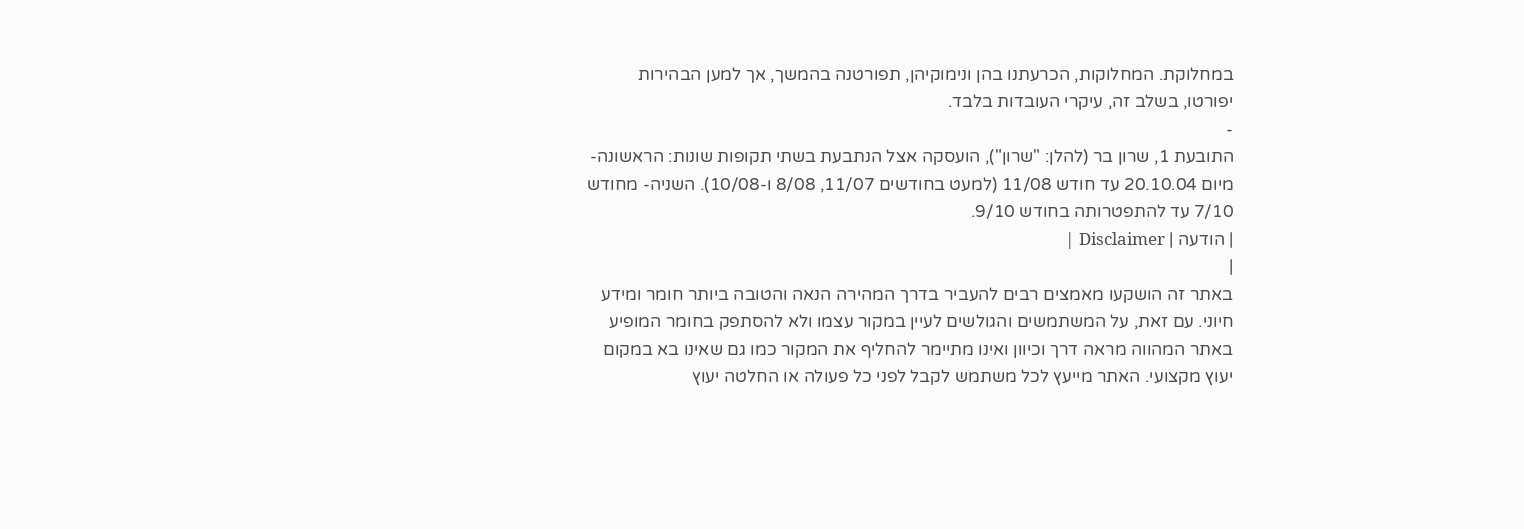במחלוקת. המחלוקות, הכרעתנו בהן ונימוקיהן, תפורטנה בהמשך, אך למען הבהירות יפורטו, בשלב זה, עיקרי העובדות בלבד.
-
התובעת 1, שרון בר (להלן: "שרון"), הועסקה אצל הנתבעת בשתי תקופות שונות: הראשונה- מיום 20.10.04 עד חודש 11/08 (למעט בחודשים 11/07, 8/08 ו-10/08). השניה- מחודש 7/10 עד להתפטרותה בחודש 9/10.
| הודעה | Disclaimer |
|
באתר זה הושקעו מאמצים רבים להעביר בדרך המהירה הנאה והטובה ביותר חומר ומידע חיוני. עם זאת, על המשתמשים והגולשים לעיין במקור עצמו ולא להסתפק בחומר המופיע באתר המהווה מראה דרך וכיוון ואינו מתיימר להחליף את המקור כמו גם שאינו בא במקום יעוץ מקצועי. האתר מייעץ לכל משתמש לקבל לפני כל פעולה או החלטה יעוץ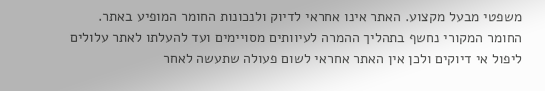משפטי מבעל מקצוע. האתר אינו אחראי לדיוק ולנכונות החומר המופיע באתר. החומר המקורי נחשף בתהליך ההמרה לעיוותים מסויימים ועד להעלתו לאתר עלולים ליפול אי דיוקים ולכן אין האתר אחראי לשום פעולה שתעשה לאחר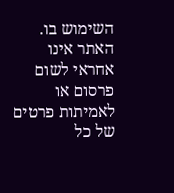השימוש בו. האתר אינו אחראי לשום פרסום או לאמיתות פרטים של כל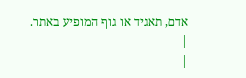אדם, תאגיד או גוף המופיע באתר. |
|